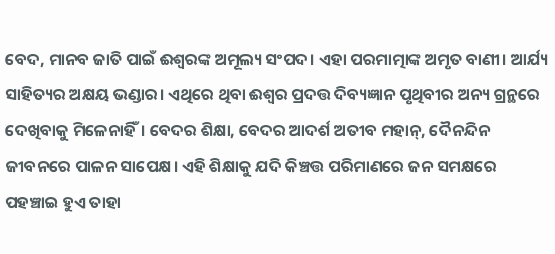ବେଦ, ମାନବ ଜାତି ପାଇଁ ଈଶ୍ୱରଙ୍କ ଅମୂଲ୍ୟ ସଂପଦ। ଏହା ପରମାତ୍ମାଙ୍କ ଅମୃତ ବାଣୀ। ଆର୍ଯ୍ୟ ସାହିତ୍ୟର ଅକ୍ଷୟ ଭଣ୍ଡାର। ଏଥିରେ ଥିବା ଈଶ୍ୱର ପ୍ରଦତ୍ତ ଦିବ୍ୟଜ୍ଞାନ ପୃଥିବୀର ଅନ୍ୟ ଗ୍ରନ୍ଥରେ ଦେଖିବାକୁ ମିଳେନାହିଁ। ବେଦର ଶିକ୍ଷା, ବେଦର ଆଦର୍ଶ ଅତୀବ ମହାନ୍, ଦୈନନ୍ଦିନ ଜୀବନରେ ପାଳନ ସାପେକ୍ଷ। ଏହି ଶିକ୍ଷାକୁ ଯଦି କିଞ୍ଚତ୍ତ ପରିମାଣରେ ଜନ ସମକ୍ଷରେ ପହଞ୍ଚାଇ ହୁଏ ତାହା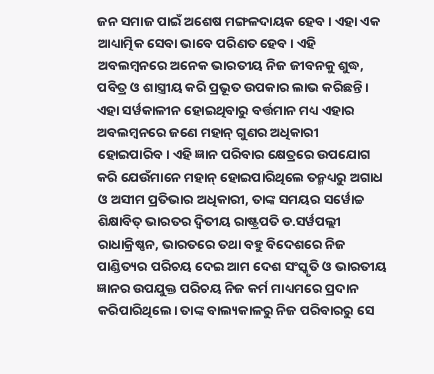ଜନ ସମାଜ ପାଇଁ ଅଶେଷ ମଙ୍ଗଳଦାୟକ ହେବ। ଏହା ଏକ ଆଧ୍ୟାତ୍ମିକ ସେବା ଭାବେ ପରିଣତ ହେବ। ଏହି ଅବଲମ୍ୱନରେ ଅନେକ ଭାରତୀୟ ନିଜ ଜୀବନକୁ ଶୁଦ୍ଧ, ପବିତ୍ର ଓ ଶାସ୍ତ୍ରୀୟ କରି ପ୍ରଭୂତ ଉପକାର ଲାଭ କରିଛନ୍ତି। ଏହା ସର୍ୱକାଳୀନ ହୋଇଥିବାରୁ ବର୍ତ୍ତମାନ ମଧ୍ୟ ଏହାର ଅବଲମ୍ୱନରେ ଜଣେ ମହାନ୍ ଗୁଣର ଅଧିକାରୀ ହୋଇପାରିବ। ଏହି ଜ୍ଞାନ ପରିବାର କ୍ଷେତ୍ରରେ ଉପଯୋଗ କରି ଯେଉଁମାନେ ମହାନ୍ ହୋଇପାରିଥିଲେ ତନ୍ମଧ୍ୟରୁ ଅଗାଧ ଓ ଅସୀମ ପ୍ରତିଭାର ଅଧିକାରୀ, ତାଙ୍କ ସମୟର ସର୍ୱୋଚ୍ଚ ଶିକ୍ଷାବିତ୍ ଭାରତର ଦ୍ୱିତୀୟ ରାଷ୍ଟ୍ରପତି ଡ.ସର୍ୱପଲ୍ଲୀ ରାଧାକ୍ରିଷ୍ଣନ, ଭାରତରେ ତଥା ବହୁ ବିଦେଶରେ ନିଜ ପାଣ୍ଡିତ୍ୟର ପରିଚୟ ଦେଇ ଆମ ଦେଶ ସଂସ୍କୃତି ଓ ଭାରତୀୟ ଜ୍ଞାନର ଉପଯୁକ୍ତ ପରିଚୟ ନିଜ କର୍ମ ମାଧ୍ୟମରେ ପ୍ରଦାନ କରିପାରିଥିଲେ। ତାଙ୍କ ବାଲ୍ୟକାଳରୁ ନିଜ ପରିବାରରୁ ସେ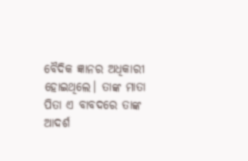ବୈଦିକ ଜ୍ଞାନର ଅଧିକାରୀ ହୋଇଥିଲେ। ତାଙ୍କ ମାତା ପିତା ଏ ବାବଦରେ ତାଙ୍କ ଆଦର୍ଶ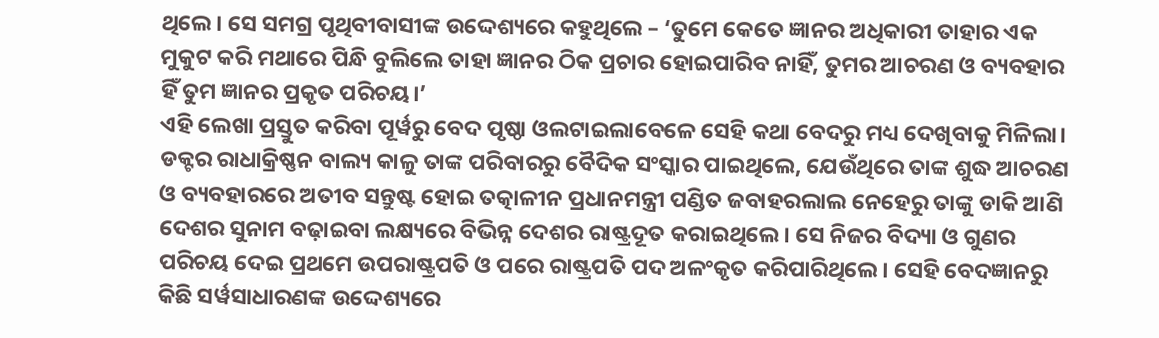ଥିଲେ। ସେ ସମଗ୍ର ପୃଥିବୀବାସୀଙ୍କ ଉଦ୍ଦେଶ୍ୟରେ କହୁଥିଲେ – ‘ତୁମେ କେତେ ଜ୍ଞାନର ଅଧିକାରୀ ତାହାର ଏକ ମୁକୁଟ କରି ମଥାରେ ପିନ୍ଧି ବୁଲିଲେ ତାହା ଜ୍ଞାନର ଠିକ ପ୍ରଚାର ହୋଇପାରିବ ନାହିଁ, ତୁମର ଆଚରଣ ଓ ବ୍ୟବହାର ହିଁ ତୁମ ଜ୍ଞାନର ପ୍ରକୃତ ପରିଚୟ।’
ଏହି ଲେଖା ପ୍ରସ୍ତୁତ କରିବା ପୂର୍ୱରୁ ବେଦ ପୃଷ୍ଠା ଓଲଟାଇଲାବେଳେ ସେହି କଥା ବେଦରୁ ମଧ୍ୟ ଦେଖିବାକୁ ମିଳିଲା। ଡକ୍ଟର ରାଧାକ୍ରିଷ୍ଣନ ବାଲ୍ୟ କାଳୁ ତାଙ୍କ ପରିବାରରୁ ବୈଦିକ ସଂସ୍କାର ପାଇଥିଲେ, ଯେଉଁଥିରେ ତାଙ୍କ ଶୁଦ୍ଧ ଆଚରଣ ଓ ବ୍ୟବହାରରେ ଅତୀବ ସନ୍ତୁଷ୍ଟ ହୋଇ ତତ୍କାଳୀନ ପ୍ରଧାନମନ୍ତ୍ରୀ ପଣ୍ଡିତ ଜବାହରଲାଲ ନେହେରୁ ତାଙ୍କୁ ଡାକି ଆଣି ଦେଶର ସୁନାମ ବଢ଼ାଇବା ଲକ୍ଷ୍ୟରେ ବିଭିନ୍ନ ଦେଶର ରାଷ୍ଟ୍ରଦୂତ କରାଇଥିଲେ। ସେ ନିଜର ବିଦ୍ୟା ଓ ଗୁଣର ପରିଚୟ ଦେଇ ପ୍ରଥମେ ଉପରାଷ୍ଟ୍ରପତି ଓ ପରେ ରାଷ୍ଟ୍ରପତି ପଦ ଅଳଂକୃତ କରିପାରିଥିଲେ। ସେହି ବେଦଜ୍ଞାନରୁ କିଛି ସର୍ୱସାଧାରଣଙ୍କ ଉଦ୍ଦେଶ୍ୟରେ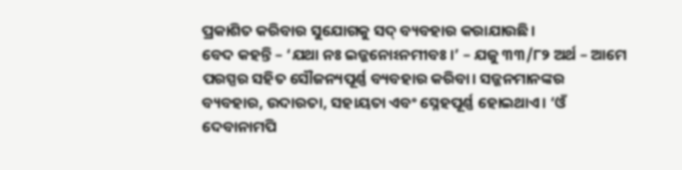ପ୍ରକାଶିତ କରିବାର ସୁଯୋଗକୁ ସଦ୍ ବ୍ୟବହାର କରାଯାଉଛି।
ବେଦ କହନ୍ତି – ‘ଯଥା ନଃ ଇଜ୍ଜନୋଽନମୀବଃ।’ – ଯଜୁ ୩୩/୮୨ ଅର୍ଥ – ଆମେ ପରସ୍ପର ସହିତ ସୌଜନ୍ୟପୂର୍ଣ୍ଣ ବ୍ୟବହାର କରିବା। ସଜ୍ଜନମାନଙ୍କର ବ୍ୟବହାର, ଉଦାରତା, ସହାୟତା ଏବଂ ସ୍ନେହପୂର୍ଣ୍ଣ ହୋଇଥାଏ। ‘ଓଁ ଦେବାନାମପି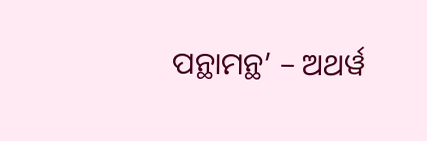ପନ୍ଥାମନ୍ଥ’ – ଅଥର୍ୱ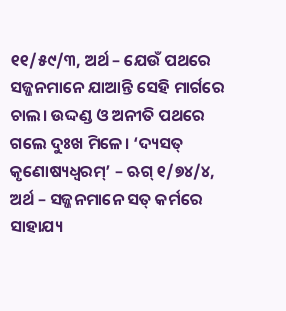୧୧/୫୯/୩, ଅର୍ଥ – ଯେଉଁ ପଥରେ ସଜ୍ଜନମାନେ ଯାଆନ୍ତି ସେହି ମାର୍ଗରେ ଚାଲ। ଉଦ୍ଦଣ୍ଡ ଓ ଅନୀତି ପଥରେ ଗଲେ ଦୁଃଖ ମିଳେ। ‘ଦ୍ୟସତ୍ କୃଣୋଷ୍ୟଧ୍ୱରମ୍’ – ଋଗ୍ ୧/୭୪/୪, ଅର୍ଥ – ସଜ୍ଜନମାନେ ସତ୍ କର୍ମରେ ସାହାଯ୍ୟ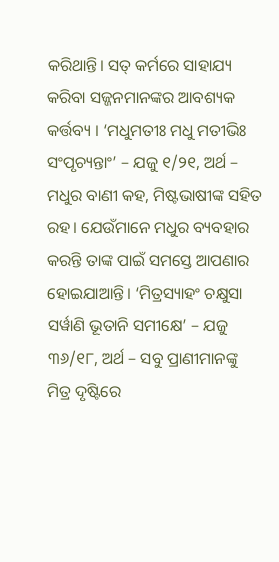କରିଥାନ୍ତି। ସତ୍ କର୍ମରେ ସାହାଯ୍ୟ କରିବା ସଜ୍ଜନମାନଙ୍କର ଆବଶ୍ୟକ କର୍ତ୍ତବ୍ୟ । ‘ମଧୁମତୀଃ ମଧୁ ମତୀଭିଃ ସଂପୃଚ୍ୟନ୍ତାଂ’ – ଯଜୁ ୧/୨୧, ଅର୍ଥ – ମଧୁର ବାଣୀ କହ, ମିଷ୍ଟଭାଷୀଙ୍କ ସହିତ ରହ। ଯେଉଁମାନେ ମଧୁର ବ୍ୟବହାର କରନ୍ତି ତାଙ୍କ ପାଇଁ ସମସ୍ତେ ଆପଣାର ହୋଇଯାଆନ୍ତି। ‘ମିତ୍ରସ୍ୟାହଂ ଚକ୍ଷୁସା ସର୍ୱାଣି ଭୂତାନି ସମୀକ୍ଷେ’ – ଯଜୁ ୩୬/୧୮, ଅର୍ଥ – ସବୁ ପ୍ରାଣୀମାନଙ୍କୁ ମିତ୍ର ଦୃଷ୍ଟିରେ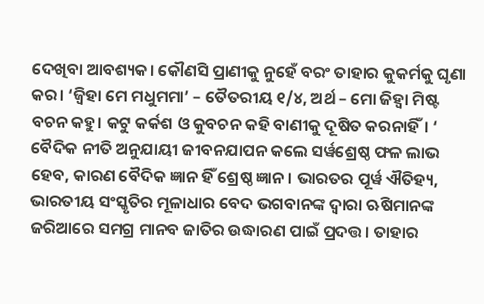ଦେଖିବା ଆବଶ୍ୟକ। କୌଣସି ପ୍ରାଣୀକୁ ନୁହେଁ ବରଂ ତାହାର କୁକର୍ମକୁ ଘୃଣା କର। ‘ଜ୍ୱିହା ମେ ମଧୁମମା’ – ତୈତରୀୟ ୧/୪, ଅର୍ଥ – ମୋ ଜିହ୍ୱା ମିଷ୍ଟ ବଚନ କହୁ। କଟୁ କର୍କଶ ଓ କୁବଚନ କହି ବାଣୀକୁ ଦୂଷିତ କରନାହିଁ। ‘
ବୈଦିକ ନୀତି ଅନୁଯାୟୀ ଜୀବନଯାପନ କଲେ ସର୍ୱଶ୍ରେଷ୍ଠ ଫଳ ଲାଭ ହେବ, କାରଣ ବୈଦିକ ଜ୍ଞାନ ହିଁ ଶ୍ରେଷ୍ଠ ଜ୍ଞାନ। ଭାରତର ପୂର୍ୱ ଐତିହ୍ୟ, ଭାରତୀୟ ସଂସ୍କୃତିର ମୂଳାଧାର ବେଦ ଭଗବାନଙ୍କ ଦ୍ୱାରା ଋଷିମାନଙ୍କ ଜରିଆରେ ସମଗ୍ର ମାନବ ଜାତିର ଉଦ୍ଧାରଣ ପାଇଁ ପ୍ରଦତ୍ତ। ତାହାର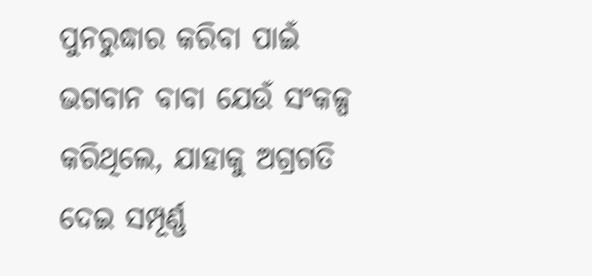ପୁନରୁଦ୍ଧାର କରିବା ପାଇଁ ଭଗବାନ ବାବା ଯେଉଁ ସଂକଳ୍ପ କରିଥିଲେ, ଯାହାକୁ ଅଗ୍ରଗତି ଦେଇ ସମ୍ପୂର୍ଣ୍ଣ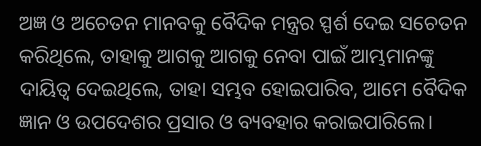ଅଜ୍ଞ ଓ ଅଚେତନ ମାନବକୁ ବୈଦିକ ମନ୍ତ୍ରର ସ୍ପର୍ଶ ଦେଇ ସଚେତନ କରିଥିଲେ, ତାହାକୁ ଆଗକୁ ଆଗକୁ ନେବା ପାଇଁ ଆମ୍ଭମାନଙ୍କୁ ଦାୟିତ୍ୱ ଦେଇଥିଲେ, ତାହା ସମ୍ଭବ ହୋଇପାରିବ, ଆମେ ବୈଦିକ ଜ୍ଞାନ ଓ ଉପଦେଶର ପ୍ରସାର ଓ ବ୍ୟବହାର କରାଇପାରିଲେ।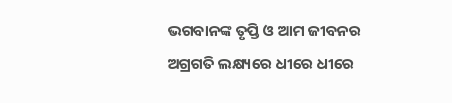ଭଗବାନଙ୍କ ତୃପ୍ତି ଓ ଆମ ଜୀବନର ଅଗ୍ରଗତି ଲକ୍ଷ୍ୟରେ ଧୀରେ ଧୀରେ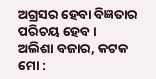ଅଗ୍ରସର ହେବା ବିଜ୍ଞତାର ପରିଚୟ ହେବ।
ଅଲିଶା ବଜାର, କଟକ
ମୋ :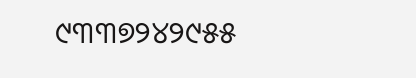୯୩୩୭୨୪୨୯୫୫